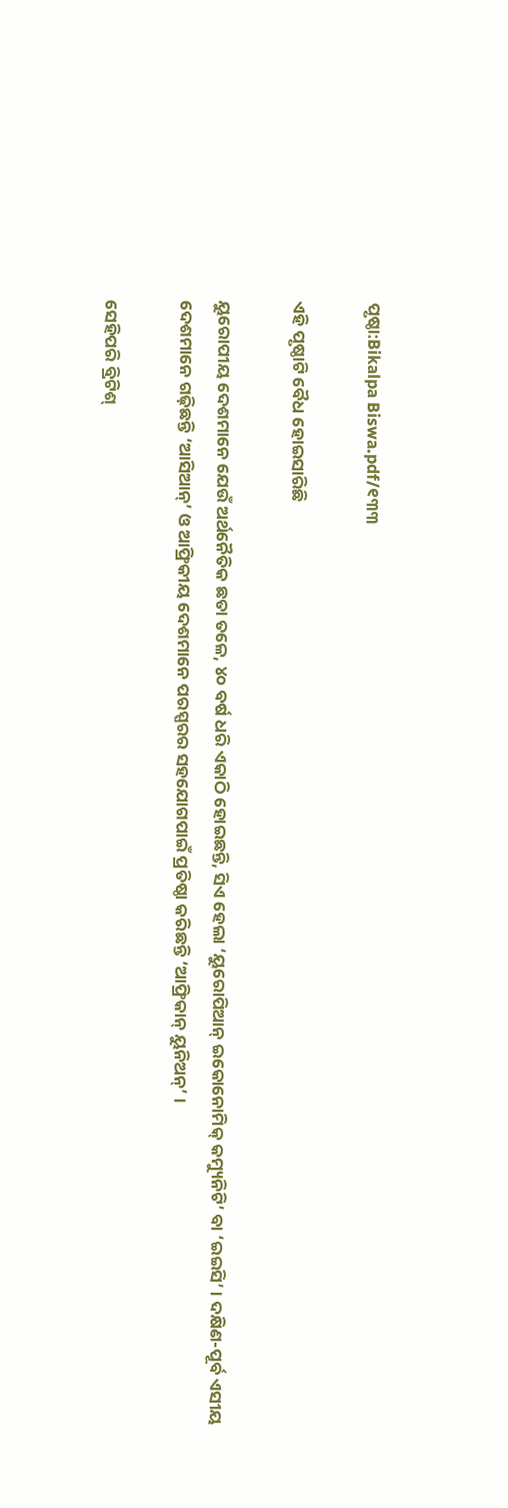ପୃଷ୍ଠା:Bikalpa Biswa.pdf/୧୩୩

ଏହି ପୃଷ୍ଠାଟି ବୈଧ ହୋଇସାରିଛି

ୟୁରୋପୀୟ ଦେଶମାନେ ଯେଉଁ ଅର୍ଥନୈତିକ ଛତା ତଳେ, ୪୦ ବର୍ଷ ଧରି ଏକାଠି ହୋଇଛନ୍ତି, ସିଏ ହେଲା ‘ୟୁରୋପିଆନ୍ ଇକୋନୋମିକ୍ କମ୍ୟୁନିଟି’ ବା ‘ଇଇସି’ । ଦକ୍ଷିଣ-ପୂର୍ବ ଏସୀୟ ଦେଶମାନେ ଗଢ଼ିଛନ୍ତି ‘ଆସିଆନ୍’ ଓ ଆଫ୍ରିକୀୟ ଦେଶମାନେ ପରସ୍ପରର ସହଯୋଗପାଇଁ ପ୍ରତିଷ୍ଠା କରିଛନ୍ତି ‘ଆଫ୍ରିକାନ୍ ୟୁନିଅନ୍’ ।

ସେହିପରି ବ୍ରିଟିଶ୍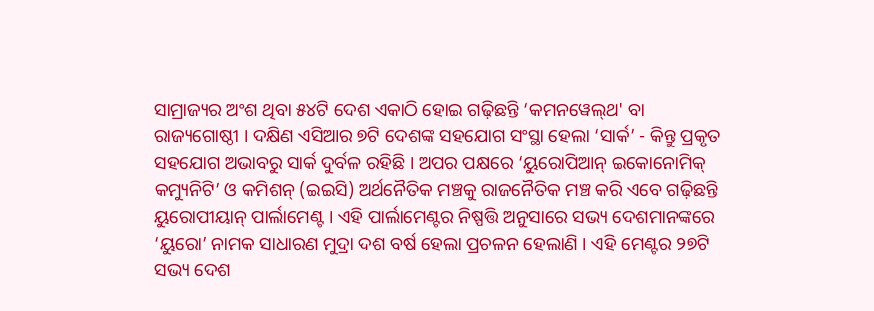ସାମ୍ରାଜ୍ୟର ଅଂଶ ଥିବା ୫୪ଟି ଦେଶ ଏକାଠି ହୋଇ ଗଢ଼ିଛନ୍ତି ‘କମନୱେଲ୍‌ଥ' ବା ରାଜ୍ୟଗୋଷ୍ଠୀ । ଦକ୍ଷିଣ ଏସିଆର ୭ଟି ଦେଶଙ୍କ ସହଯୋଗ ସଂସ୍ଥା ହେଲା ‘ସାର୍କ’ - କିନ୍ତୁ ପ୍ରକୃତ ସହଯୋଗ ଅଭାବରୁ ସାର୍କ ଦୁର୍ବଳ ରହିଛି । ଅପର ପକ୍ଷରେ ‘ୟୁରୋପିଆନ୍ ଇକୋନୋମିକ୍ କମ୍ୟୁନିଟି’ ଓ କମିଶନ୍ (ଇଇସି) ଅର୍ଥନୈତିକ ମଞ୍ଚକୁ ରାଜନୈତିକ ମଞ୍ଚ କରି ଏବେ ଗଢ଼ିଛନ୍ତି ୟୁରୋପୀୟାନ୍ ପାର୍ଲାମେଣ୍ଟ । ଏହି ପାର୍ଲାମେଣ୍ଟର ନିଷ୍ପତ୍ତି ଅନୁସାରେ ସଭ୍ୟ ଦେଶମାନଙ୍କରେ ‘ୟୁରୋ’ ନାମକ ସାଧାରଣ ମୁଦ୍ରା ଦଶ ବର୍ଷ ହେଲା ପ୍ରଚଳନ ହେଲାଣି । ଏହି ମେଣ୍ଟର ୨୭ଟି ସଭ୍ୟ ଦେଶ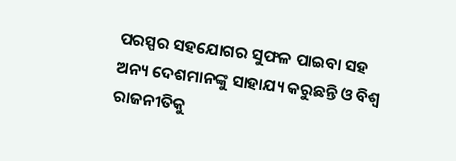ପରସ୍ପର ସହଯୋଗର ସୁଫଳ ପାଇବା ସହ ଅନ୍ୟ ଦେଶମାନଙ୍କୁ ସାହାଯ୍ୟ କରୁଛନ୍ତି ଓ ବିଶ୍ୱ ରାଜନୀତିକୁ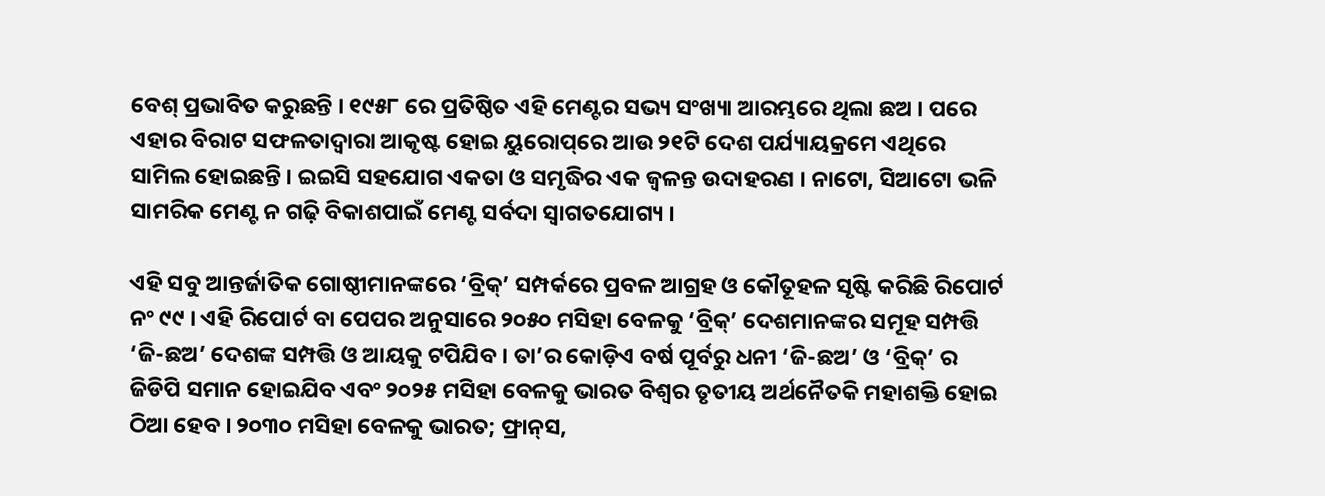ବେଶ୍ ପ୍ରଭାବିତ କରୁଛନ୍ତି । ୧୯୫୮ ରେ ପ୍ରତିଷ୍ଠିତ ଏହି ମେଣ୍ଟର ସଭ୍ୟ ସଂଖ୍ୟା ଆରମ୍ଭରେ ଥିଲା ଛଅ । ପରେ ଏହାର ବିରାଟ ସଫଳତାଦ୍ୱାରା ଆକୃଷ୍ଟ ହୋଇ ୟୁରୋପ୍‌ରେ ଆଉ ୨୧ଟି ଦେଶ ପର୍ଯ୍ୟାୟକ୍ରମେ ଏଥିରେ ସାମିଲ ହୋଇଛନ୍ତି । ଇଇସି ସହଯୋଗ ଏକତା ଓ ସମୃଦ୍ଧିର ଏକ ଜ୍ୱଳନ୍ତ ଉଦାହରଣ । ନାଟୋ, ସିଆଟୋ ଭଳି ସାମରିକ ମେଣ୍ଟ ନ ଗଢ଼ି ବିକାଶପାଇଁ ମେଣ୍ଟ ସର୍ବଦା ସ୍ୱାଗତଯୋଗ୍ୟ ।

ଏହି ସବୁ ଆନ୍ତର୍ଜାତିକ ଗୋଷ୍ଠୀମାନଙ୍କରେ ‘ବ୍ରିକ୍’ ସମ୍ପର୍କରେ ପ୍ରବଳ ଆଗ୍ରହ ଓ କୌତୂହଳ ସୃଷ୍ଟି କରିଛି ରିପୋର୍ଟ ନଂ ୯୯ । ଏହି ରିପୋର୍ଟ ବା ପେପର ଅନୁସାରେ ୨୦୫୦ ମସିହା ବେଳକୁ ‘ବ୍ରିକ୍’ ଦେଶମାନଙ୍କର ସମୂହ ସମ୍ପତ୍ତି ‘ଜି-ଛଅ’ ଦେଶଙ୍କ ସମ୍ପତ୍ତି ଓ ଆୟକୁ ଟପିଯିବ । ତା’ର କୋଡ଼ିଏ ବର୍ଷ ପୂର୍ବରୁ ଧନୀ ‘ଜି-ଛଅ’ ଓ ‘ବ୍ରିକ୍’ ର ଜିଡିପି ସମାନ ହୋଇଯିବ ଏବଂ ୨୦୨୫ ମସିହା ବେଳକୁ ଭାରତ ବିଶ୍ୱର ତୃତୀୟ ଅର୍ଥନୈତକି ମହାଶକ୍ତି ହୋଇ ଠିଆ ହେବ । ୨୦୩୦ ମସିହା ବେଳକୁ ଭାରତ; ଫ୍ରାନ୍‌ସ,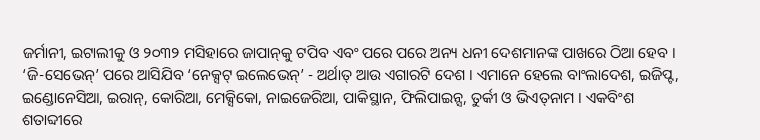ଜର୍ମାନୀ, ଇଟାଲୀକୁ ଓ ୨୦୩୨ ମସିହାରେ ଜାପାନ୍‌କୁ ଟପିବ ଏବଂ ପରେ ପରେ ଅନ୍ୟ ଧନୀ ଦେଶମାନଙ୍କ ପାଖରେ ଠିଆ ହେବ । ‘ଜି-ସେଭେନ୍’ ପରେ ଆସିଯିବ ‘ନେକ୍ସଟ୍ ଇଲେଭେନ୍’ - ଅର୍ଥାତ୍ ଆଉ ଏଗାରଟି ଦେଶ । ଏମାନେ ହେଲେ ବାଂଲାଦେଶ, ଇଜିପ୍ଟ, ଇଣ୍ଡୋନେସିଆ, ଇରାନ୍, କୋରିଆ, ମେକ୍ସିକୋ, ନାଇଜେରିଆ, ପାକିସ୍ଥାନ, ଫିଲିପାଇନ୍ସ, ତୁର୍କୀ ଓ ଭିଏତ୍‌ନାମ । ଏକବିଂଶ ଶତାବ୍ଦୀରେ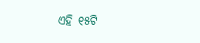ଏହି ୧୫ଟି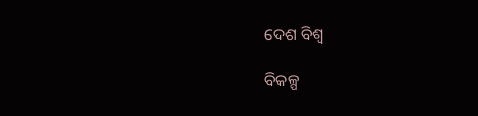ଦେଶ ବିଶ୍ୱ

ବିକଳ୍ପ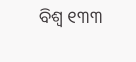ବିଶ୍ୱ ୧୩୩